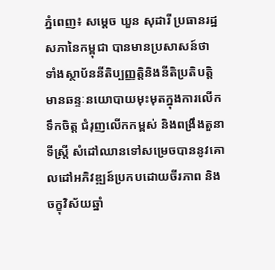ភ្នំពេញ៖ សម្តេច ឃួន សុដារី ប្រធានរដ្ឋសភានៃកម្ពុជា បានមានប្រសាសន៍ថា ទាំងស្ថាប័ននីតិប្បញ្ញត្តិនិងនីតិប្រតិបត្តិ មានឆន្ទៈនយោបាយមុះមុតក្នុងការលើកទឹកចិត្ត ជំរុញលើកកម្ពស់ និងពង្រឹងតួនាទីស្រ្តី សំដៅឈានទៅសម្រេចបាននូវគោលដៅអភិវឌ្ឍន៍ប្រកបដោយចីរភាព និងចក្ខុវិស័យឆ្នាំ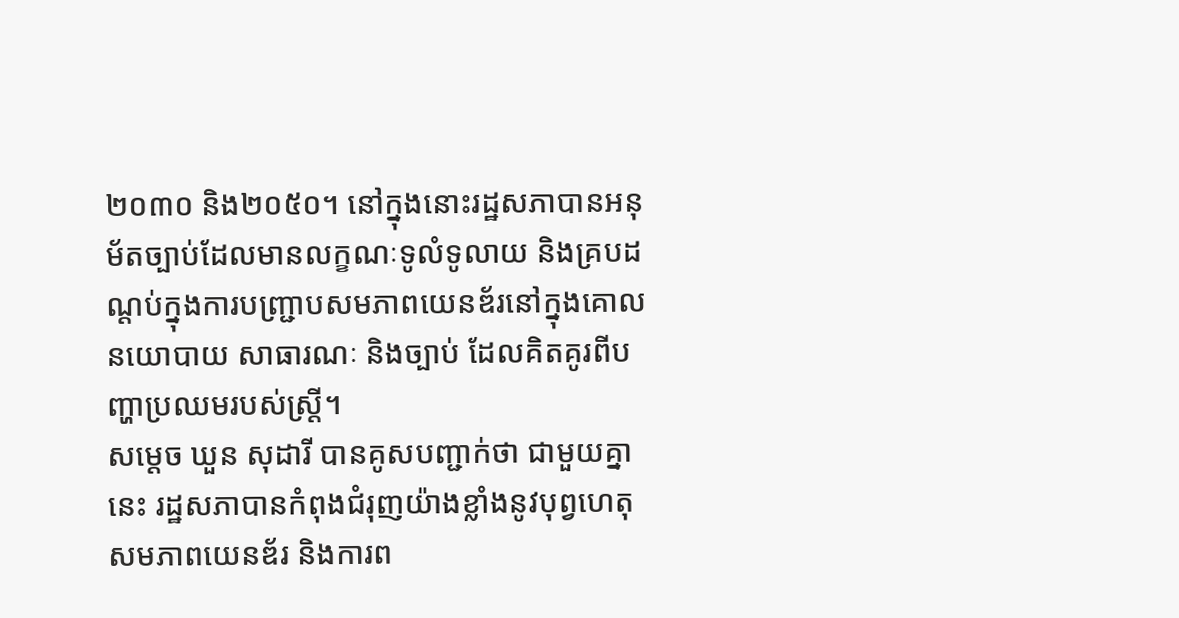២០៣០ និង២០៥០។ នៅក្នុងនោះរដ្ឋសភាបានអនុម័តច្បាប់ដែលមានលក្ខណៈទូលំទូលាយ និងគ្របដណ្តប់ក្នុងការបញ្ជ្រាបសមភាពយេនឌ័រនៅក្នុងគោលនយោបាយ សាធារណៈ និងច្បាប់ ដែលគិតគូរពីបញ្ហាប្រឈមរបស់ស្រ្តី។
សម្តេច ឃួន សុដារី បានគូសបញ្ជាក់ថា ជាមួយគ្នានេះ រដ្ឋសភាបានកំពុងជំរុញយ៉ាងខ្លាំងនូវបុព្វហេតុសមភាពយេនឌ័រ និងការព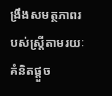ង្រឹងសមត្ថភាពរបស់ស្ត្រីតាមរយៈគំនិតផ្តួច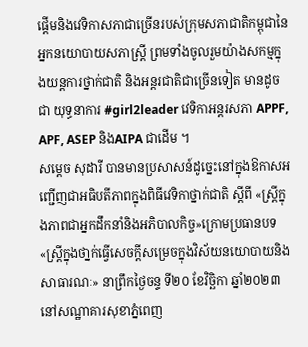ផ្តើមនិងវេទិកាសភាជាច្រើនរបស់ក្រុមសភាជាតិកម្ពុជានៃអ្នកនយោបាយសភាស្ត្រី ព្រមទាំងចូលរួមយ៉ាងសកម្មក្នុងយន្តការថ្នាក់ជាតិ និងអន្តរជាតិជាច្រើនទៀត មានដូចជា យុទ្ធនាការ #girl2leader វេទិកាអន្តរសភា APPF, APF, ASEP និងAIPA ជាដើម ។
សម្តេច សុដារី បានមានប្រសាសន៍ដូច្នេះនៅក្នុងឱកាសអញ្ជើញជាអធិបតីភាពក្នុងពិធីវេទិកាថ្នាក់ជាតិ ស្តីពី «ស្រ្តីក្នុងភាពជាអ្នកដឹកនាំនិងអភិបាលកិច្ច»ក្រោមប្រធានបទ «ស្រ្តីក្នុងថា្នក់ធ្វើសេចក្តីសម្រេចក្នុងវិស័យនយោបាយនិងសាធារណៈ» នាព្រឹកថ្ងៃចន្ទ ទី២០ ខែវិច្ឆិកា ឆ្នាំ២០២៣ នៅសណ្ឋាគារសុខាភ្នំពេញ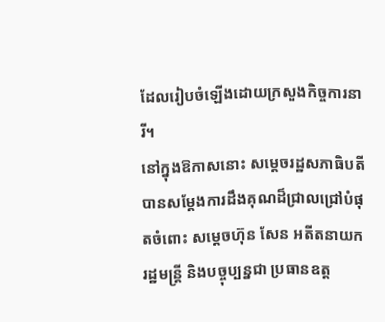ដែលរៀបចំឡើងដោយក្រសួងកិច្ចការនារី។
នៅក្នុងឱកាសនោះ សម្តេចរដ្ឋសភាធិបតី បានសម្តែងការដឹងគុណដ៏ជ្រាលជ្រៅបំផុតចំពោះ សម្តេចហ៊ុន សែន អតីតនាយករដ្ឋមន្ត្រី និងបច្ចុប្បន្នជា ប្រធានឧត្ត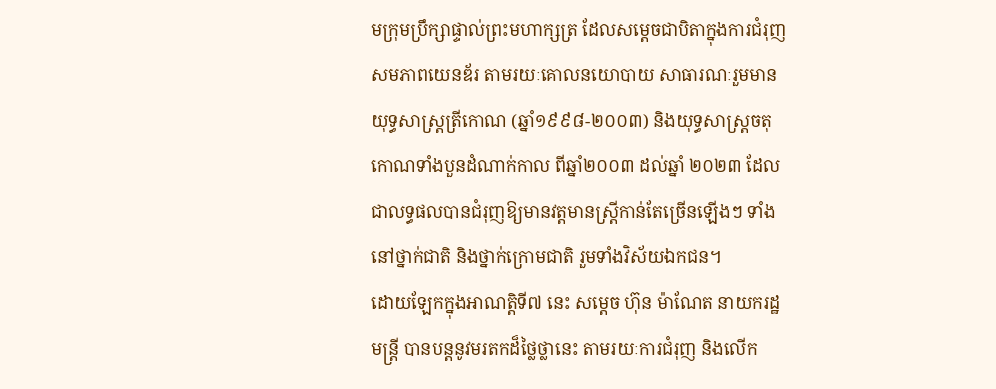មក្រុមប្រឹក្សាផ្ទាល់ព្រះមហាក្សត្រ ដែលសម្តេចជាបិតាក្នុងការជំរុញសមភាពយេនឌ័រ តាមរយៈគោលនយោបាយ សាធារណៈរួមមាន យុទ្ធសាស្ត្រត្រីកោណ (ឆ្នាំ១៩៩៨-២០០៣) និងយុទ្ធសាស្ត្រចតុកោណទាំងបួនដំណាក់កាល ពីឆ្នាំ២០០៣ ដល់ឆ្នាំ ២០២៣ ដែលជាលទ្ធផលបានជំរុញឱ្យមានវត្តមានស្រ្តីកាន់តែច្រើនឡើងៗ ទាំងនៅថ្នាក់ជាតិ និងថ្នាក់ក្រោមជាតិ រួមទាំងវិស័យឯកជន។
ដោយឡែកក្នុងអាណត្តិទី៧ នេះ សម្តេច ហ៊ុន ម៉ាណែត នាយករដ្ឋមន្រ្តី បានបន្តនូវមរតកដ៏ថ្លៃថ្លានេះ តាមរយៈការជំរុញ និងលើក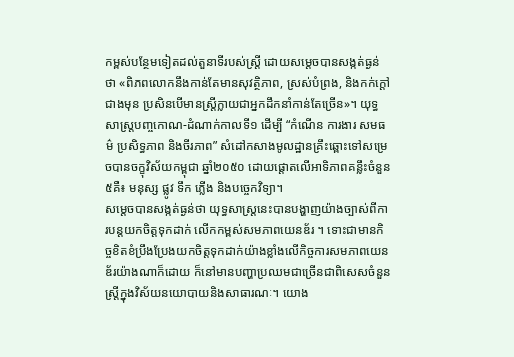កម្ពស់បន្ថែមទៀតដល់តួនាទីរបស់ស្រ្តី ដោយសម្តេចបានសង្កត់ធ្ងន់ថា «ពិភពលោកនឹងកាន់តែមានសុវត្ថិភាព, ស្រស់បំព្រង, និងកក់ក្តៅជាងមុន ប្រសិនបើមានស្ត្រីក្លាយជាអ្នកដឹកនាំកាន់តែច្រើន»។ យុទ្ធសាស្រ្តបញ្ចកោណ-ដំណាក់កាលទី១ ដើម្បី “កំណើន ការងារ សមធម៌ ប្រសិទ្ធភាព និងចីរភាព” សំដៅកសាងមូលដ្ឋានគ្រឹះឆ្ពោះទៅសម្រេចបានចក្ខុវិស័យកម្ពុជា ឆ្នាំ២០៥០ ដោយផ្តោតលើអាទិភាពគន្លឹះចំនួន៥គឺ៖ មនុស្ស ផ្លូវ ទឹក ភ្លើង និងបច្ចេកវិទ្យា។
សម្តេចបានសង្កត់ធ្ងន់ថា យុទ្ធសាស្រ្តនេះបានបង្ហាញយ៉ាងច្បាស់ពីការបន្តយកចិត្តទុកដាក់ លើកកម្ពស់សមភាពយេនឌ័រ ។ ទោះជាមានកិច្ចខិតខំប្រឹងប្រែងយកចិត្តទុកដាក់យ៉ាងខ្លាំងលើកិច្ចការសមភាពយេនឌ័រយ៉ាងណាក៏ដោយ ក៏នៅមានបញ្ហាប្រឈមជាច្រើនជាពិសេសចំនួនស្រ្តីក្នុងវិស័យនយោបាយនិងសាធារណៈ។ យោង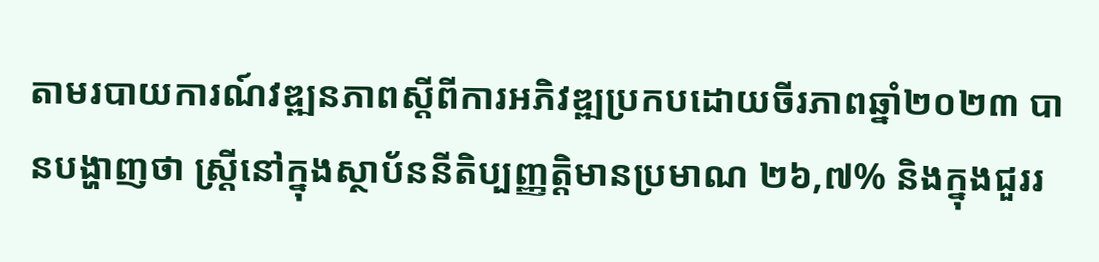តាមរបាយការណ៍វឌ្ឍនភាពស្តីពីការអភិវឌ្ឍប្រកបដោយចីរភាពឆ្នាំ២០២៣ បានបង្ហាញថា ស្រ្តីនៅក្នុងស្ថាប័ននីតិប្បញ្ញត្តិមានប្រមាណ ២៦,៧% និងក្នុងជួររ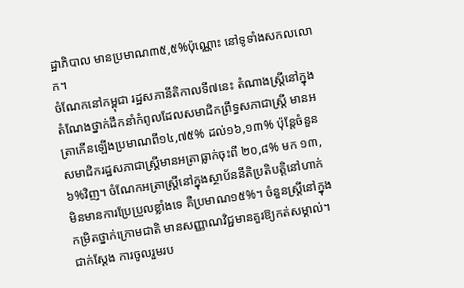ដ្ឋាភិបាល មានប្រមាណ៣៥,៥%ប៉ុណ្ណោះ នៅទូទាំងសកលលោក។
ចំណែកនៅកម្ពុជា រដ្ឋសភានីតិកាលទី៧នេះ តំណាងស្រ្តីនៅក្នុងតំណែងថ្នាក់ដឹកនាំកំពូលដែលសមាជិកព្រឹទ្ធសភាជាស្រ្តី មានអត្រាកើនឡើងប្រមាណពី១៤,៧៥% ដល់១៦,១៣% ប៉ុន្តែចំនួនសមាជិករដ្ឋសភាជាស្រ្តីមានអត្រាធ្លាក់ចុះពី ២០,៨% មក ១៣,៦%វិញ។ ចំណែកអត្រាស្រ្តីនៅក្នុងស្ថាប័ននីតិប្រតិបត្តិនៅហាក់មិនមានការប្រែប្រួលខ្លាំងទេ គឺប្រមាណ១៥%។ ចំនួនស្រ្តីនៅក្នុងកម្រិតថ្នាក់ក្រោមជាតិ មានសញ្ញាណវិជ្ជមានគួរឱ្យកត់សម្គាល់។ ជាក់ស្តែង ការចូលរួមរប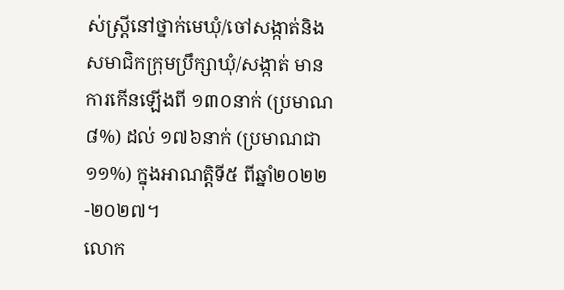ស់ស្ត្រីនៅថ្នាក់មេឃុំ/ចៅសង្កាត់និងសមាជិកក្រុមប្រឹក្សាឃុំ/សង្កាត់ មានការកើនឡើងពី ១៣០នាក់ (ប្រមាណ ៨%) ដល់ ១៧៦នាក់ (ប្រមាណជា១១%) ក្នុងអាណត្តិទី៥ ពីឆ្នាំ២០២២-២០២៧។
លោក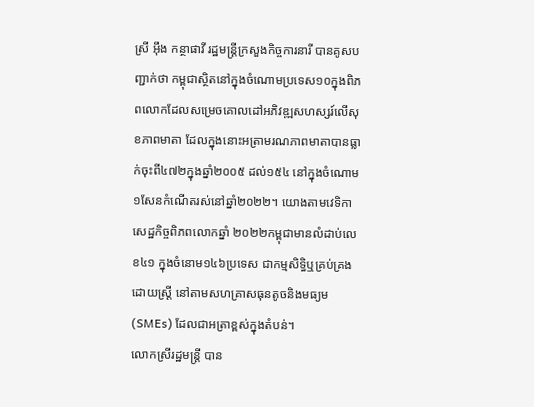ស្រី អុឹង កន្ថាផាវី រដ្ឋមន្រ្តីក្រសួងកិច្ចការនារី បានគូសបញ្ជាក់ថា កម្ពុជាស្ថិតនៅក្នុងចំណោមប្រទេស១០ក្នុងពិភពលោកដែលសម្រេចគោលដៅអភិវឌ្ឍសហស្សរ៍លើសុខភាពមាតា ដែលក្នុងនោះអត្រាមរណភាពមាតាបានធ្លាក់ចុះពី៤៧២ក្នុងឆ្នាំ២០០៥ ដល់១៥៤ នៅក្នុងចំណោម១សែនកំណើតរស់នៅឆ្នាំ២០២២។ យោងតាមវេទិកាសេដ្ឋកិច្ចពិភពលោកឆ្នាំ ២០២២កម្ពុជាមានលំដាប់លេខ៤១ ក្នុងចំនោម១៤៦ប្រទេស ជាកម្មសិទ្ធិឬគ្រប់គ្រងដោយស្រ្តី នៅតាមសហគ្រាសធុនតូចនិងមធ្យម (SMEs) ដែលជាអត្រាខ្ពស់ក្នុងតំបន់។
លោកស្រីរដ្ឋមន្រ្តី បាន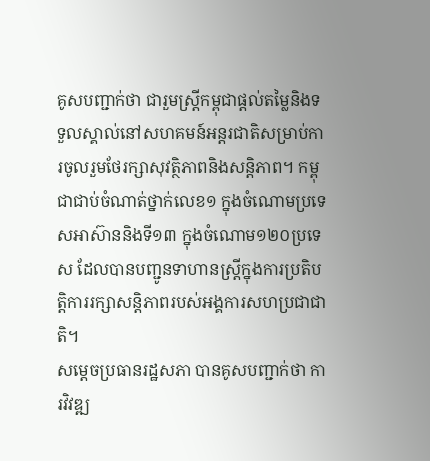គូសបញ្ជាក់ថា ជារួមស្រ្តីកម្ពុជាផ្តល់តម្លៃនិងទទួលស្គាល់នៅសហគមន៍អន្តរជាតិសម្រាប់ការចូលរួមថែរក្សាសុវត្ថិភាពនិងសន្តិភាព។ កម្ពុជាជាប់ចំណាត់ថ្នាក់លេខ១ ក្នុងចំណោមប្រទេសអាស៊ាននិងទី១៣ ក្នុងចំណោម១២០ប្រទេស ដែលបានបញ្ជូនទាហានស្រ្តីក្នុងការប្រតិបត្តិការរក្សាសន្តិភាពរបស់អង្គការសហប្រជាជាតិ។
សម្តេចប្រធានរដ្ឋសភា បានគូសបញ្ជាក់ថា ការវិវឌ្ឍ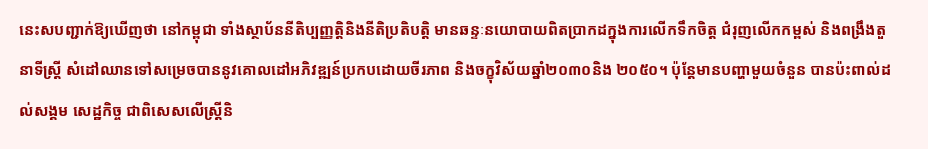នេះសបញ្ជាក់ឱ្យឃើញថា នៅកម្ពុជា ទាំងស្ថាប័ននីតិប្បញ្ញត្តិនិងនីតិប្រតិបត្តិ មានឆន្ទៈនយោបាយពិតប្រាកដក្នុងការលើកទឹកចិត្ត ជំរុញលើកកម្ពស់ និងពង្រឹងតួនាទីស្រ្តី សំដៅឈានទៅសម្រេចបាននូវគោលដៅអភិវឌ្ឍន៍ប្រកបដោយចីរភាព និងចក្ខុវិស័យឆ្នាំ២០៣០និង ២០៥០។ ប៉ុន្តែមានបញ្ហាមួយចំនួន បានប៉ះពាល់ដល់សង្គម សេដ្ឋកិច្ច ជាពិសេសលើស្រ្តីនិ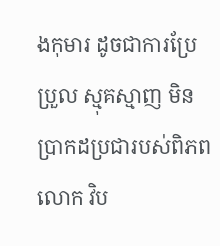ងកុមារ ដូចជាការប្រែប្រួល ស្មុគស្មាញ មិនប្រាកដប្រជារបស់ពិភពលោក វិប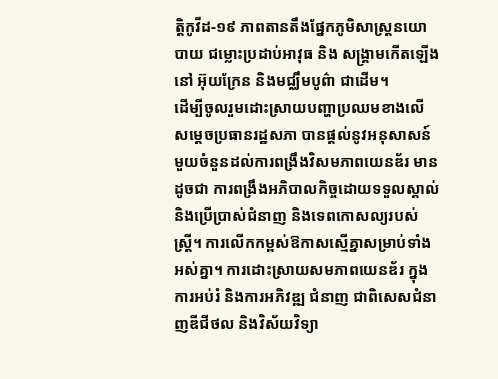ត្តិកូវីដ-១៩ ភាពតានតឹងផ្នែកភូមិសាស្ត្រនយោបាយ ជម្លោះប្រដាប់អាវុធ និង សង្គ្រាមកើតឡើងនៅ អ៊ុយក្រែន និងមជ្ឈឹមបូព៌ា ជាដើម។
ដើម្បីចូលរួមដោះស្រាយបញ្ហាប្រឈមខាងលើ សម្តេចប្រធានរដ្ឋសភា បានផ្តល់នូវអនុសាសន៍មួយចំនួនដល់ការពង្រឹងវិសមភាពយេនឌ័រ មានដូចជា ការពង្រឹងអភិបាលកិច្ចដោយទទួលស្គាល់ និងប្រើប្រាស់ជំនាញ និងទេពកោសល្យរបស់ស្ត្រី។ ការលើកកម្ពស់ឱកាសស្មើគ្នាសម្រាប់ទាំងអស់គ្នា។ ការដោះស្រាយសមភាពយេនឌ័រ ក្នុងការអប់រំ និងការអភិវឌ្ឍ ជំនាញ ជាពិសេសជំនាញឌីជីថល និងវិស័យវិទ្យា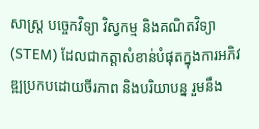សាស្រ្ត បច្ចេកវិទ្យា វិស្វកម្ម និងគណិតវិទ្យា (STEM) ដែលជាកត្តាសំខាន់បំផុតក្នុងការអភិវឌ្ឍប្រកបដោយចីរភាព និងបរិយាបន្ន រួមនឹង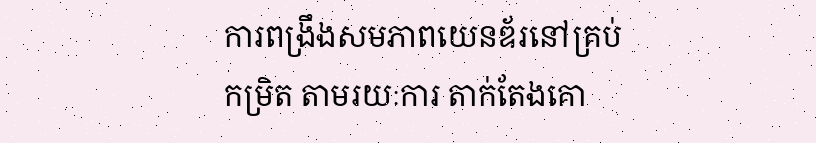ការពង្រឹងសមភាពយេនឌ័រនៅគ្រប់កម្រិត តាមរយៈការ តាក់តែងគោ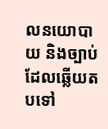លនយោបាយ និងច្បាប់ដែលឆ្លើយតបទៅ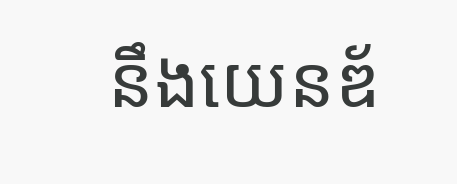នឹងយេនឌ័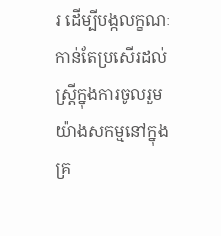រ ដើម្បីបង្កលក្ខណៈកាន់តែប្រសើរដល់ស្រ្តីក្នុងការចូលរួមយ៉ាងសកម្មនៅក្នុងគ្រ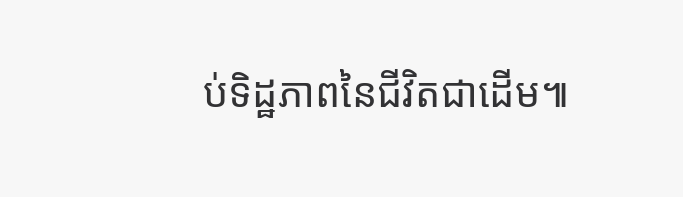ប់ទិដ្ឋភាពនៃជីវិតជាដើម៕